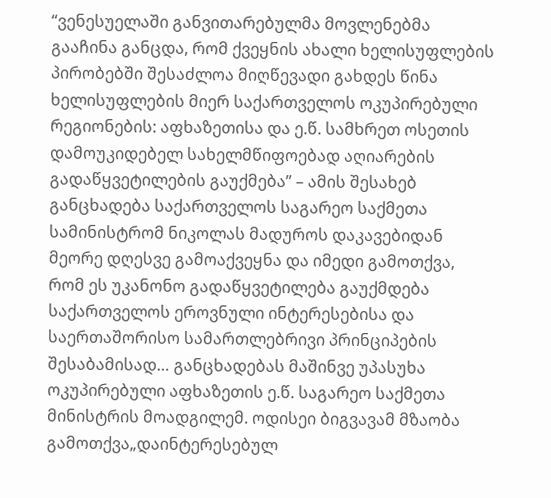“ვენესუელაში განვითარებულმა მოვლენებმა გააჩინა განცდა, რომ ქვეყნის ახალი ხელისუფლების პირობებში შესაძლოა მიღწევადი გახდეს წინა ხელისუფლების მიერ საქართველოს ოკუპირებული რეგიონების: აფხაზეთისა და ე.წ. სამხრეთ ოსეთის დამოუკიდებელ სახელმწიფოებად აღიარების გადაწყვეტილების გაუქმება” – ამის შესახებ განცხადება საქართველოს საგარეო საქმეთა სამინისტრომ ნიკოლას მადუროს დაკავებიდან მეორე დღესვე გამოაქვეყნა და იმედი გამოთქვა, რომ ეს უკანონო გადაწყვეტილება გაუქმდება საქართველოს ეროვნული ინტერესებისა და საერთაშორისო სამართლებრივი პრინციპების შესაბამისად… განცხადებას მაშინვე უპასუხა ოკუპირებული აფხაზეთის ე.წ. საგარეო საქმეთა მინისტრის მოადგილემ. ოდისეი ბიგვავამ მზაობა გამოთქვა„დაინტერესებულ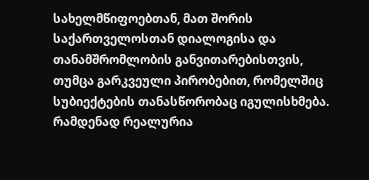სახელმწიფოებთან, მათ შორის საქართველოსთან დიალოგისა და თანამშრომლობის განვითარებისთვის, თუმცა გარკვეული პირობებით, რომელშიც სუბიექტების თანასწორობაც იგულისხმება. რამდენად რეალურია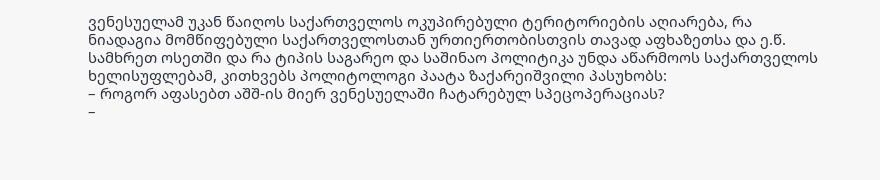ვენესუელამ უკან წაიღოს საქართველოს ოკუპირებული ტერიტორიების აღიარება, რა ნიადაგია მომწიფებული საქართველოსთან ურთიერთობისთვის თავად აფხაზეთსა და ე.წ. სამხრეთ ოსეთში და რა ტიპის საგარეო და საშინაო პოლიტიკა უნდა აწარმოოს საქართველოს ხელისუფლებამ, კითხვებს პოლიტოლოგი პაატა ზაქარეიშვილი პასუხობს:
– როგორ აფასებთ აშშ-ის მიერ ვენესუელაში ჩატარებულ სპეცოპერაციას?
–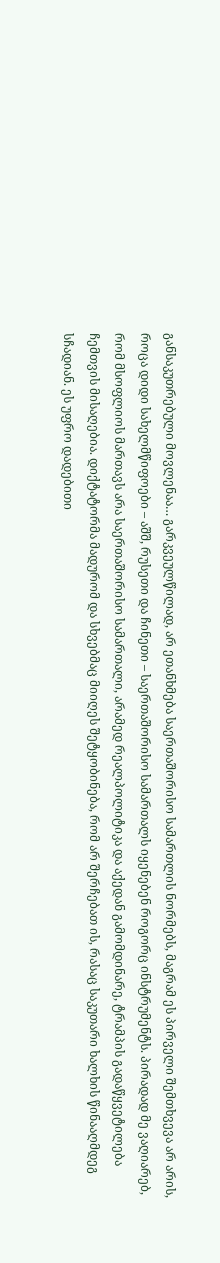განსაკუთრებული მოვლენაა… გარკვეულწილად, არ ეთანხმება საერთაშორისო სამართლის ნორმებს, მაგრამ ეს პირველი შემთხვევა არ არის, როცა დიდი სახელმწიფოები – აშშ, რუსეთი და ჩინეთი – საერთაშორისო სამართალს იყენებენ როგორც ინსტრუმენტს. პირადად მე ვაღიარებ, რომ მსოფლიოს მართავს არა საერთაშორისო სამართალი, არამედ რეალპოლიტიკა და აქედან გამომდინარე, ტრამპის გადაწყვეტილება ჩემთვის მისაღებია. დიქტატორმა მადურომ და სხვებმაც მიიღეს შეტყობინება, რომ არ შერჩებათ ის, რასაც საკუთარი ხალხის წინააღმდეგ სჩადიან. ეს უფრო დადებითი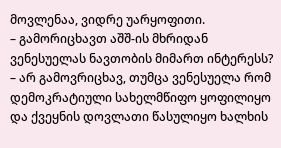მოვლენაა, ვიდრე უარყოფითი.
– გამორიცხავთ აშშ-ის მხრიდან ვენესუელას ნავთობის მიმართ ინტერესს?
– არ გამოვრიცხავ, თუმცა ვენესუელა რომ დემოკრატიული სახელმწიფო ყოფილიყო და ქვეყნის დოვლათი წასულიყო ხალხის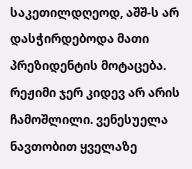საკეთილდღეოდ, აშშ-ს არ დასჭირდებოდა მათი პრეზიდენტის მოტაცება. რეჟიმი ჯერ კიდევ არ არის ჩამოშლილი. ვენესუელა ნავთობით ყველაზე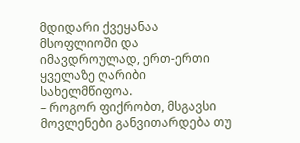მდიდარი ქვეყანაა მსოფლიოში და იმავდროულად, ერთ-ერთი ყველაზე ღარიბი სახელმწიფოა.
– როგორ ფიქრობთ, მსგავსი მოვლენები განვითარდება თუ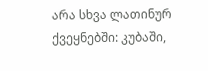არა სხვა ლათინურ ქვეყნებში: კუბაში,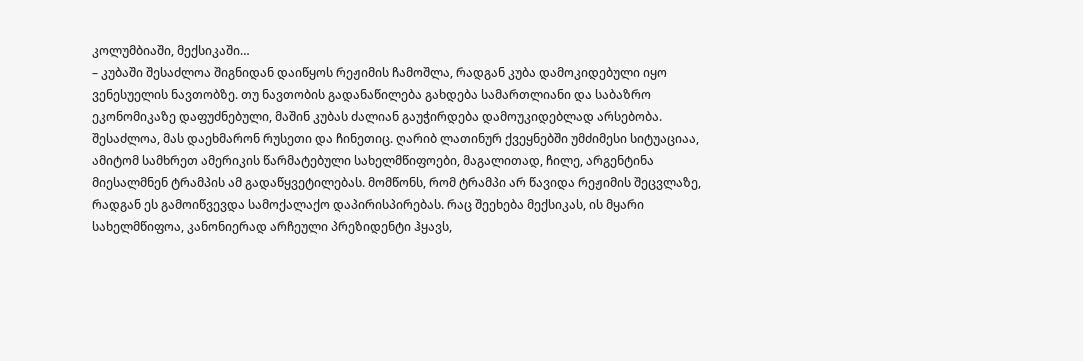კოლუმბიაში, მექსიკაში…
– კუბაში შესაძლოა შიგნიდან დაიწყოს რეჟიმის ჩამოშლა, რადგან კუბა დამოკიდებული იყო ვენესუელის ნავთობზე. თუ ნავთობის გადანაწილება გახდება სამართლიანი და საბაზრო ეკონომიკაზე დაფუძნებული, მაშინ კუბას ძალიან გაუჭირდება დამოუკიდებლად არსებობა. შესაძლოა, მას დაეხმარონ რუსეთი და ჩინეთიც. ღარიბ ლათინურ ქვეყნებში უმძიმესი სიტუაციაა, ამიტომ სამხრეთ ამერიკის წარმატებული სახელმწიფოები, მაგალითად, ჩილე, არგენტინა მიესალმნენ ტრამპის ამ გადაწყვეტილებას. მომწონს, რომ ტრამპი არ წავიდა რეჟიმის შეცვლაზე, რადგან ეს გამოიწვევდა სამოქალაქო დაპირისპირებას. რაც შეეხება მექსიკას, ის მყარი სახელმწიფოა, კანონიერად არჩეული პრეზიდენტი ჰყავს,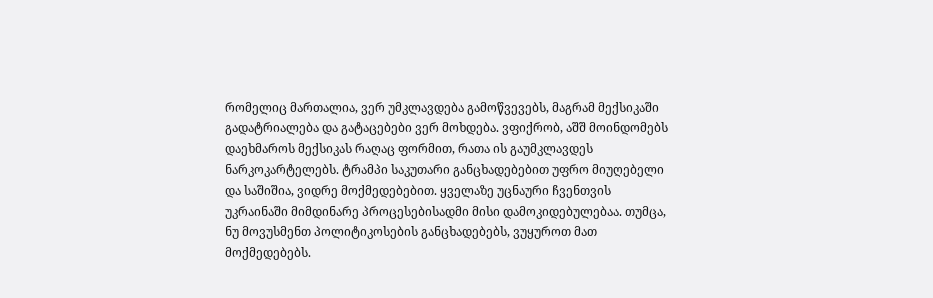რომელიც მართალია, ვერ უმკლავდება გამოწვევებს, მაგრამ მექსიკაში გადატრიალება და გატაცებები ვერ მოხდება. ვფიქრობ, აშშ მოინდომებს დაეხმაროს მექსიკას რაღაც ფორმით, რათა ის გაუმკლავდეს ნარკოკარტელებს. ტრამპი საკუთარი განცხადებებით უფრო მიუღებელი და საშიშია, ვიდრე მოქმედებებით. ყველაზე უცნაური ჩვენთვის უკრაინაში მიმდინარე პროცესებისადმი მისი დამოკიდებულებაა. თუმცა, ნუ მოვუსმენთ პოლიტიკოსების განცხადებებს, ვუყუროთ მათ მოქმედებებს.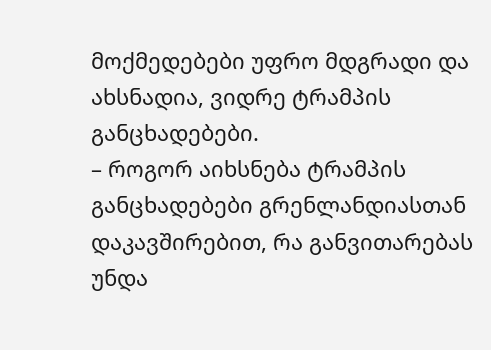მოქმედებები უფრო მდგრადი და ახსნადია, ვიდრე ტრამპის განცხადებები.
– როგორ აიხსნება ტრამპის განცხადებები გრენლანდიასთან დაკავშირებით, რა განვითარებას უნდა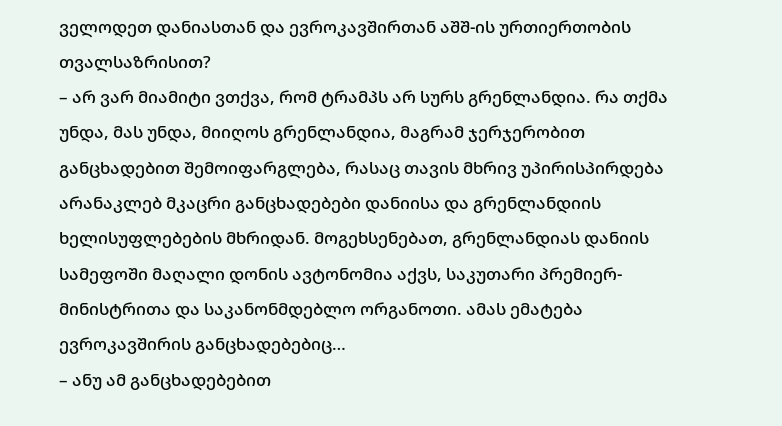ველოდეთ დანიასთან და ევროკავშირთან აშშ-ის ურთიერთობის თვალსაზრისით?
– არ ვარ მიამიტი ვთქვა, რომ ტრამპს არ სურს გრენლანდია. რა თქმა უნდა, მას უნდა, მიიღოს გრენლანდია, მაგრამ ჯერჯერობით განცხადებით შემოიფარგლება, რასაც თავის მხრივ უპირისპირდება არანაკლებ მკაცრი განცხადებები დანიისა და გრენლანდიის ხელისუფლებების მხრიდან. მოგეხსენებათ, გრენლანდიას დანიის სამეფოში მაღალი დონის ავტონომია აქვს, საკუთარი პრემიერ-მინისტრითა და საკანონმდებლო ორგანოთი. ამას ემატება ევროკავშირის განცხადებებიც…
– ანუ ამ განცხადებებით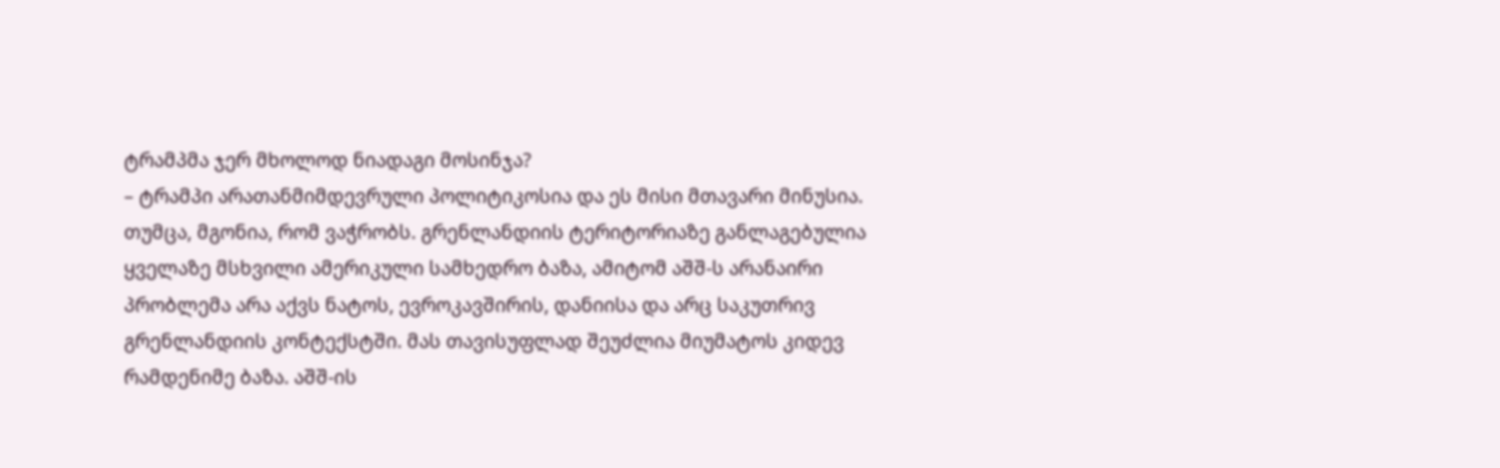ტრამპმა ჯერ მხოლოდ ნიადაგი მოსინჯა?
– ტრამპი არათანმიმდევრული პოლიტიკოსია და ეს მისი მთავარი მინუსია. თუმცა, მგონია, რომ ვაჭრობს. გრენლანდიის ტერიტორიაზე განლაგებულია ყველაზე მსხვილი ამერიკული სამხედრო ბაზა, ამიტომ აშშ-ს არანაირი პრობლემა არა აქვს ნატოს, ევროკავშირის, დანიისა და არც საკუთრივ გრენლანდიის კონტექსტში. მას თავისუფლად შეუძლია მიუმატოს კიდევ რამდენიმე ბაზა. აშშ-ის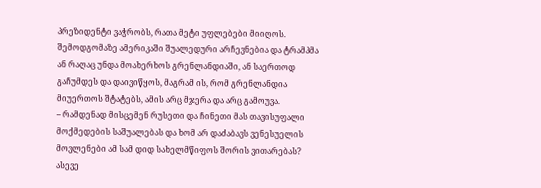პრეზიდენტი ვაჭრობს, რათა მეტი უფლებები მიიღოს. შემოდგომაზე ამერიკაში შუალედური არჩევნებია და ტრამპმა ან რაღაც უნდა მოახერხოს გრენლანდიაში, ან საერთოდ გაჩუმდეს და დაივიწყოს, მაგრამ ის, რომ გრენლანდია მიუერთოს შტატებს, ამის არც მჯერა და არც გამოუვა.
– რამდენად მისცემენ რუსეთი და ჩინეთი მას თავისუფალი მოქმედების საშუალებას და ხომ არ დაძაბავს ვენესუელის მოვლენები ამ სამ დიდ სახელმწიფოს შორის ვითარებას? ასევე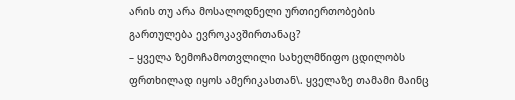არის თუ არა მოსალოდნელი ურთიერთობების გართულება ევროკავშირთანაც?
– ყველა ზემოჩამოთვლილი სახელმწიფო ცდილობს ფრთხილად იყოს ამერიკასთან\. ყველაზე თამამი მაინც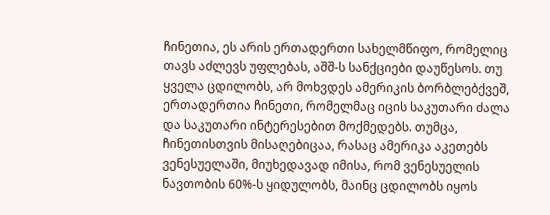ჩინეთია, ეს არის ერთადერთი სახელმწიფო, რომელიც თავს აძლევს უფლებას, აშშ-ს სანქციები დაუწესოს. თუ ყველა ცდილობს, არ მოხვდეს ამერიკის ბორბლებქვეშ, ერთადერთია ჩინეთი, რომელმაც იცის საკუთარი ძალა და საკუთარი ინტერესებით მოქმედებს. თუმცა, ჩინეთისთვის მისაღებიცაა, რასაც ამერიკა აკეთებს ვენესუელაში, მიუხედავად იმისა, რომ ვენესუელის ნავთობის 60%-ს ყიდულობს, მაინც ცდილობს იყოს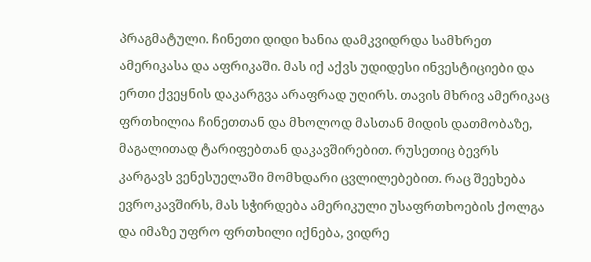პრაგმატული. ჩინეთი დიდი ხანია დამკვიდრდა სამხრეთ ამერიკასა და აფრიკაში. მას იქ აქვს უდიდესი ინვესტიციები და ერთი ქვეყნის დაკარგვა არაფრად უღირს. თავის მხრივ ამერიკაც ფრთხილია ჩინეთთან და მხოლოდ მასთან მიდის დათმობაზე, მაგალითად ტარიფებთან დაკავშირებით. რუსეთიც ბევრს კარგავს ვენესუელაში მომხდარი ცვლილებებით. რაც შეეხება ევროკავშირს, მას სჭირდება ამერიკული უსაფრთხოების ქოლგა და იმაზე უფრო ფრთხილი იქნება, ვიდრე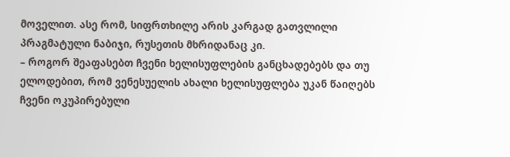მოველით. ასე რომ, სიფრთხილე არის კარგად გათვლილი პრაგმატული ნაბიჯი, რუსეთის მხრიდანაც კი.
– როგორ შეაფასებთ ჩვენი ხელისუფლების განცხადებებს და თუ ელოდებით, რომ ვენესუელის ახალი ხელისუფლება უკან წაიღებს ჩვენი ოკუპირებული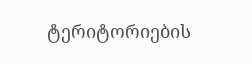ტერიტორიების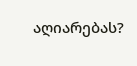აღიარებას?